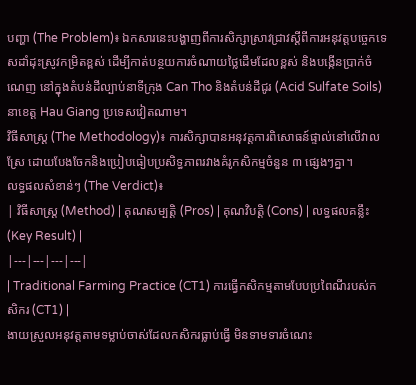បញ្ហា (The Problem)៖ ឯកសារនេះបង្ហាញពីការសិក្សាស្រាវជ្រាវស្តីពីការអនុវត្តបច្ចេកទេសដាំដុះស្រូវកម្រិតខ្ពស់ ដើម្បីកាត់បន្ថយការចំណាយថ្លៃដើមដែលខ្ពស់ និងបង្កើនប្រាក់ចំណេញ នៅក្នុងតំបន់ដីល្បាប់នាទីក្រុង Can Tho និងតំបន់ដីជូរ (Acid Sulfate Soils) នាខេត្ត Hau Giang ប្រទេសវៀតណាម។
វិធីសាស្ត្រ (The Methodology)៖ ការសិក្សាបានអនុវត្តការពិសោធន៍ផ្ទាល់នៅលើវាលស្រែ ដោយបែងចែកនិងប្រៀបធៀបប្រសិទ្ធភាពរវាងគំរូកសិកម្មចំនួន ៣ ផ្សេងៗគ្នា។
លទ្ធផលសំខាន់ៗ (The Verdict)៖
| វិធីសាស្ត្រ (Method) | គុណសម្បត្តិ (Pros) | គុណវិបត្តិ (Cons) | លទ្ធផលគន្លឹះ (Key Result) |
|---|---|---|---|
| Traditional Farming Practice (CT1) ការធ្វើកសិកម្មតាមបែបប្រពៃណីរបស់កសិករ (CT1) |
ងាយស្រួលអនុវត្តតាមទម្លាប់ចាស់ដែលកសិករធ្លាប់ធ្វើ មិនទាមទារចំណេះ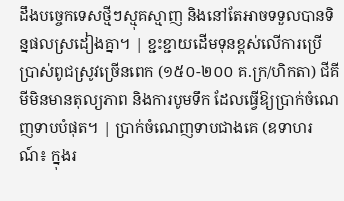ដឹងបច្ចេកទេសថ្មីៗស្មុគស្មាញ និងនៅតែអាចទទួលបានទិន្នផលស្រដៀងគ្នា។ | ខ្ជះខ្ជាយដើមទុនខ្ពស់លើការប្រើប្រាស់ពូជស្រូវច្រើនពេក (១៥០-២០០ គ.ក្រ/ហិកតា) ជីគីមីមិនមានតុល្យភាព និងការបូមទឹក ដែលធ្វើឱ្យប្រាក់ចំណេញទាបបំផុត។ | ប្រាក់ចំណេញទាបជាងគេ (ឧទាហរណ៍៖ ក្នុងរ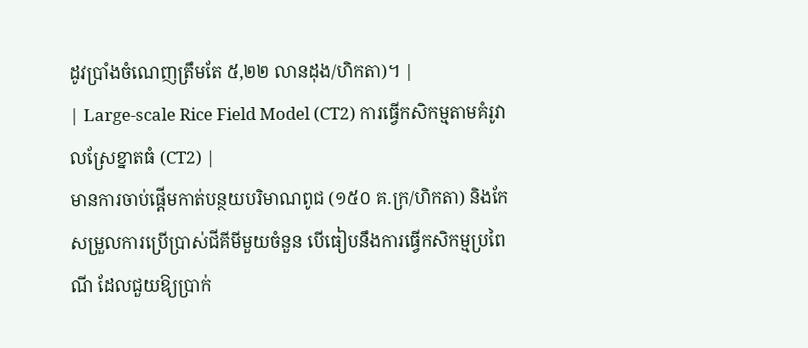ដូវប្រាំងចំណេញត្រឹមតែ ៥,២២ លានដុង/ហិកតា)។ |
| Large-scale Rice Field Model (CT2) ការធ្វើកសិកម្មតាមគំរូវាលស្រែខ្នាតធំ (CT2) |
មានការចាប់ផ្តើមកាត់បន្ថយបរិមាណពូជ (១៥០ គ.ក្រ/ហិកតា) និងកែសម្រួលការប្រើប្រាស់ជីគីមីមួយចំនួន បើធៀបនឹងការធ្វើកសិកម្មប្រពៃណី ដែលជួយឱ្យប្រាក់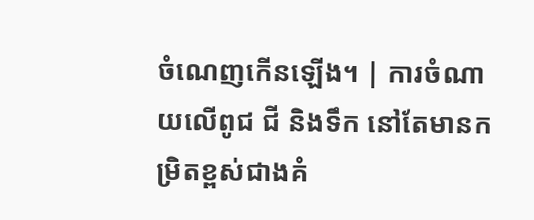ចំណេញកើនឡើង។ | ការចំណាយលើពូជ ជី និងទឹក នៅតែមានកម្រិតខ្ពស់ជាងគំ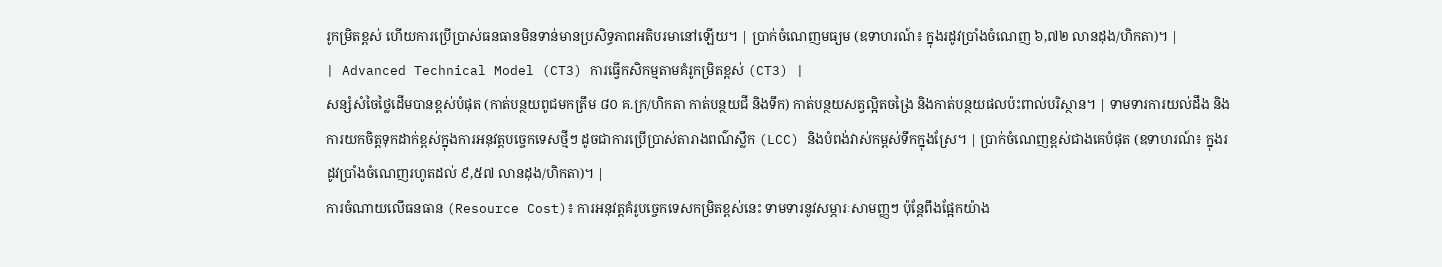រូកម្រិតខ្ពស់ ហើយការប្រើប្រាស់ធនធានមិនទាន់មានប្រសិទ្ធភាពអតិបរមានៅឡើយ។ | ប្រាក់ចំណេញមធ្យម (ឧទាហរណ៍៖ ក្នុងរដូវប្រាំងចំណេញ ៦,៧២ លានដុង/ហិកតា)។ |
| Advanced Technical Model (CT3) ការធ្វើកសិកម្មតាមគំរូកម្រិតខ្ពស់ (CT3) |
សន្សំសំចៃថ្លៃដើមបានខ្ពស់បំផុត (កាត់បន្ថយពូជមកត្រឹម ៨០ គ.ក្រ/ហិកតា កាត់បន្ថយជី និងទឹក) កាត់បន្ថយសត្វល្អិតចង្រៃ និងកាត់បន្ថយផលប៉ះពាល់បរិស្ថាន។ | ទាមទារការយល់ដឹង និងការយកចិត្តទុកដាក់ខ្ពស់ក្នុងការអនុវត្តបច្ចេកទេសថ្មីៗ ដូចជាការប្រើប្រាស់តារាងពណ៌ស្លឹក (LCC) និងបំពង់វាស់កម្ពស់ទឹកក្នុងស្រែ។ | ប្រាក់ចំណេញខ្ពស់ជាងគេបំផុត (ឧទាហរណ៍៖ ក្នុងរដូវប្រាំងចំណេញរហូតដល់ ៩,៥៧ លានដុង/ហិកតា)។ |
ការចំណាយលើធនធាន (Resource Cost)៖ ការអនុវត្តគំរូបច្ចេកទេសកម្រិតខ្ពស់នេះ ទាមទារនូវសម្ភារៈសាមញ្ញៗ ប៉ុន្តែពឹងផ្អែកយ៉ាង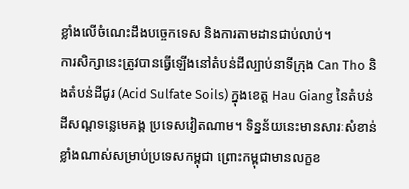ខ្លាំងលើចំណេះដឹងបច្ចេកទេស និងការតាមដានជាប់លាប់។
ការសិក្សានេះត្រូវបានធ្វើឡើងនៅតំបន់ដីល្បាប់នាទីក្រុង Can Tho និងតំបន់ដីជូរ (Acid Sulfate Soils) ក្នុងខេត្ត Hau Giang នៃតំបន់ដីសណ្ដទន្លេមេគង្គ ប្រទេសវៀតណាម។ ទិន្នន័យនេះមានសារៈសំខាន់ខ្លាំងណាស់សម្រាប់ប្រទេសកម្ពុជា ព្រោះកម្ពុជាមានលក្ខខ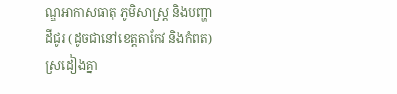ណ្ឌអាកាសធាតុ ភូមិសាស្ត្រ និងបញ្ហាដីជូរ (ដូចជានៅខេត្តតាកែវ និងកំពត) ស្រដៀងគ្នា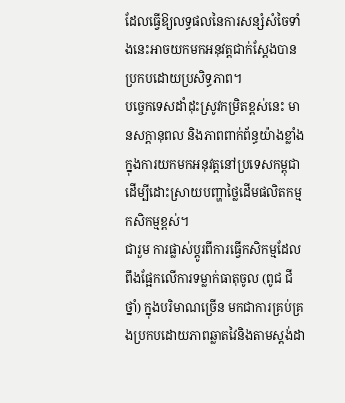ដែលធ្វើឱ្យលទ្ធផលនៃការសន្សំសំចៃទាំងនេះអាចយកមកអនុវត្តជាក់ស្តែងបានប្រកបដោយប្រសិទ្ធភាព។
បច្ចេកទេសដាំដុះស្រូវកម្រិតខ្ពស់នេះ មានសក្តានុពល និងភាពពាក់ព័ន្ធយ៉ាងខ្លាំងក្នុងការយកមកអនុវត្តនៅប្រទេសកម្ពុជា ដើម្បីដោះស្រាយបញ្ហាថ្លៃដើមផលិតកម្មកសិកម្មខ្ពស់។
ជារួម ការផ្លាស់ប្តូរពីការធ្វើកសិកម្មដែលពឹងផ្អែកលើការទម្លាក់ធាតុចូល (ពូជ ជី ថ្នាំ) ក្នុងបរិមាណច្រើន មកជាការគ្រប់គ្រងប្រកបដោយភាពឆ្លាតវៃនិងតាមស្តង់ដា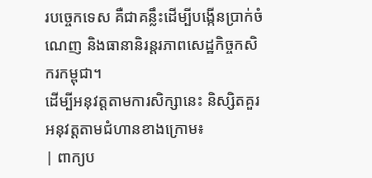របច្ចេកទេស គឺជាគន្លឹះដើម្បីបង្កើនប្រាក់ចំណេញ និងធានានិរន្តរភាពសេដ្ឋកិច្ចកសិករកម្ពុជា។
ដើម្បីអនុវត្តតាមការសិក្សានេះ និស្សិតគួរអនុវត្តតាមជំហានខាងក្រោម៖
| ពាក្យប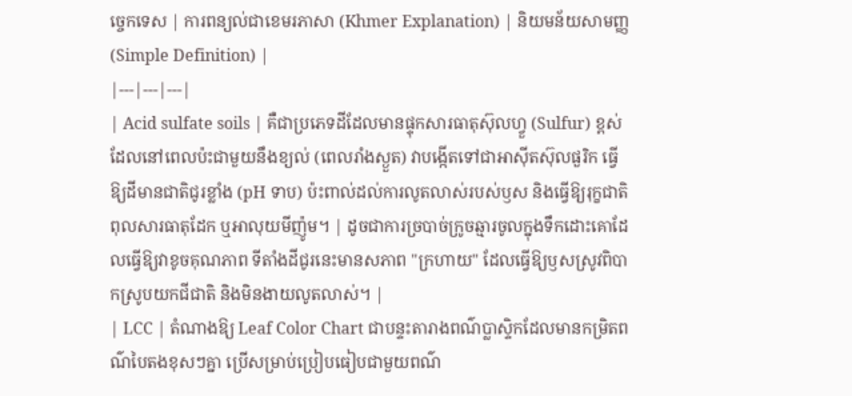ច្ចេកទេស | ការពន្យល់ជាខេមរភាសា (Khmer Explanation) | និយមន័យសាមញ្ញ (Simple Definition) |
|---|---|---|
| Acid sulfate soils | គឺជាប្រភេទដីដែលមានផ្ទុកសារធាតុស៊ុលហ្វួ (Sulfur) ខ្ពស់ ដែលនៅពេលប៉ះជាមួយនឹងខ្យល់ (ពេលរាំងស្ងួត) វាបង្កើតទៅជាអាស៊ីតស៊ុលផួរិក ធ្វើឱ្យដីមានជាតិជូរខ្លាំង (pH ទាប) ប៉ះពាល់ដល់ការលូតលាស់របស់ឫស និងធ្វើឱ្យរុក្ខជាតិពុលសារធាតុដែក ឬអាលុយមីញ៉ូម។ | ដូចជាការច្របាច់ក្រូចឆ្មារចូលក្នុងទឹកដោះគោដែលធ្វើឱ្យវាខូចគុណភាព ទីតាំងដីជូរនេះមានសភាព "ក្រហាយ" ដែលធ្វើឱ្យឫសស្រូវពិបាកស្រូបយកជីជាតិ និងមិនងាយលូតលាស់។ |
| LCC | តំណាងឱ្យ Leaf Color Chart ជាបន្ទះតារាងពណ៌ប្លាស្ទិកដែលមានកម្រិតពណ៌បៃតងខុសៗគ្នា ប្រើសម្រាប់ប្រៀបធៀបជាមួយពណ៌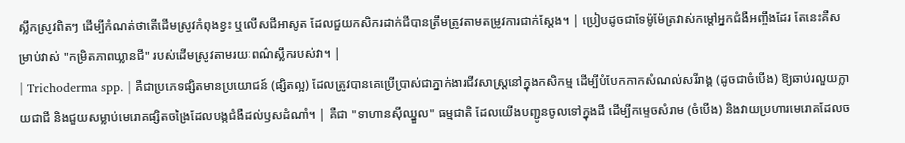ស្លឹកស្រូវពិតៗ ដើម្បីកំណត់ថាតើដើមស្រូវកំពុងខ្វះ ឬលើសជីអាសូត ដែលជួយកសិករដាក់ជីបានត្រឹមត្រូវតាមតម្រូវការជាក់ស្តែង។ | ប្រៀបដូចជាទែម៉ូម៉ែត្រវាស់កម្តៅអ្នកជំងឺអញ្ចឹងដែរ តែនេះគឺសម្រាប់វាស់ "កម្រិតភាពឃ្លានជី" របស់ដើមស្រូវតាមរយៈពណ៌ស្លឹករបស់វា។ |
| Trichoderma spp. | គឺជាប្រភេទផ្សិតមានប្រយោជន៍ (ផ្សិតល្អ) ដែលត្រូវបានគេប្រើប្រាស់ជាភ្នាក់ងារជីវសាស្រ្តនៅក្នុងកសិកម្ម ដើម្បីបំបែកកាកសំណល់សរីរាង្គ (ដូចជាចំបើង) ឱ្យឆាប់រលួយក្លាយជាជី និងជួយសម្លាប់មេរោគផ្សិតចង្រៃដែលបង្កជំងឺដល់ឫសដំណាំ។ | គឺជា "ទាហានស៊ីឈ្នួល" ធម្មជាតិ ដែលយើងបញ្ជូនចូលទៅក្នុងដី ដើម្បីកម្ទេចសំរាម (ចំបើង) និងវាយប្រហារមេរោគដែលច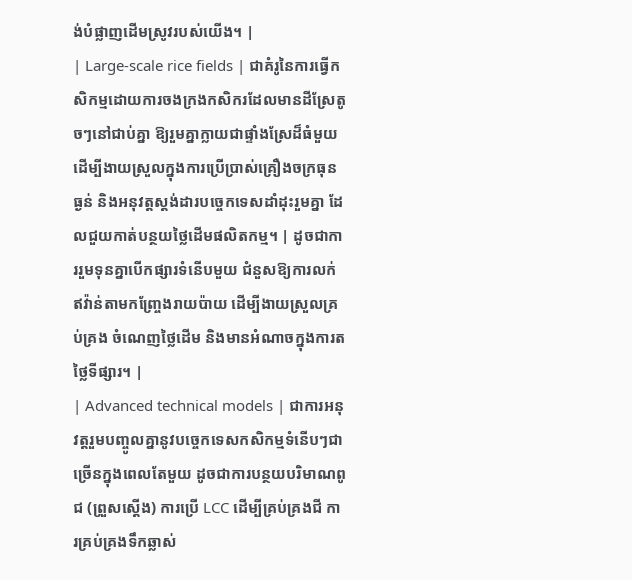ង់បំផ្លាញដើមស្រូវរបស់យើង។ |
| Large-scale rice fields | ជាគំរូនៃការធ្វើកសិកម្មដោយការចងក្រងកសិករដែលមានដីស្រែតូចៗនៅជាប់គ្នា ឱ្យរួមគ្នាក្លាយជាផ្ទាំងស្រែដ៏ធំមួយ ដើម្បីងាយស្រួលក្នុងការប្រើប្រាស់គ្រឿងចក្រធុនធ្ងន់ និងអនុវត្តស្តង់ដារបច្ចេកទេសដាំដុះរួមគ្នា ដែលជួយកាត់បន្ថយថ្លៃដើមផលិតកម្ម។ | ដូចជាការរួមទុនគ្នាបើកផ្សារទំនើបមួយ ជំនួសឱ្យការលក់ឥវ៉ាន់តាមកញ្ច្រែងរាយប៉ាយ ដើម្បីងាយស្រួលគ្រប់គ្រង ចំណេញថ្លៃដើម និងមានអំណាចក្នុងការតថ្លៃទីផ្សារ។ |
| Advanced technical models | ជាការអនុវត្តរួមបញ្ចូលគ្នានូវបច្ចេកទេសកសិកម្មទំនើបៗជាច្រើនក្នុងពេលតែមួយ ដូចជាការបន្ថយបរិមាណពូជ (ព្រួសស្តើង) ការប្រើ LCC ដើម្បីគ្រប់គ្រងជី ការគ្រប់គ្រងទឹកឆ្លាស់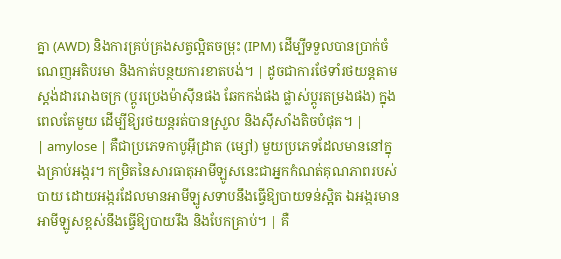គ្នា (AWD) និងការគ្រប់គ្រងសត្វល្អិតចម្រុះ (IPM) ដើម្បីទទួលបានប្រាក់ចំណេញអតិបរមា និងកាត់បន្ថយការខាតបង់។ | ដូចជាការថែទាំរថយន្តតាមស្តង់ដាររោងចក្រ (ប្តូរប្រេងម៉ាស៊ីនផង ឆែកកង់ផង ផ្លាស់ប្តូរតម្រងផង) ក្នុងពេលតែមួយ ដើម្បីឱ្យរថយន្តរត់បានស្រួល និងស៊ីសាំងតិចបំផុត។ |
| amylose | គឺជាប្រភេទកាបូអ៊ីដ្រាត (ម្សៅ) មួយប្រភេទដែលមាននៅក្នុងគ្រាប់អង្ករ។ កម្រិតនៃសារធាតុអាមីឡូសនេះជាអ្នកកំណត់គុណភាពរបស់បាយ ដោយអង្ករដែលមានអាមីឡូសទាបនឹងធ្វើឱ្យបាយទន់ស្អិត ឯអង្ករមានអាមីឡូសខ្ពស់នឹងធ្វើឱ្យបាយរឹង និងបែកគ្រាប់។ | គឺ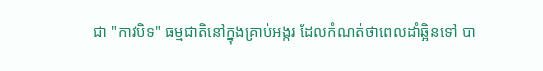ជា "កាវបិទ" ធម្មជាតិនៅក្នុងគ្រាប់អង្ករ ដែលកំណត់ថាពេលដាំឆ្អិនទៅ បា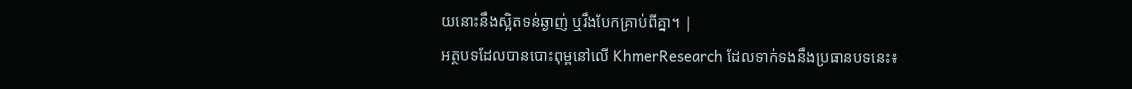យនោះនឹងស្អិតទន់ឆ្ងាញ់ ឬរឹងបែកគ្រាប់ពីគ្នា។ |
អត្ថបទដែលបានបោះពុម្ពនៅលើ KhmerResearch ដែលទាក់ទងនឹងប្រធានបទនេះ៖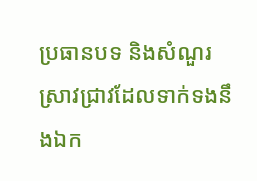ប្រធានបទ និងសំណួរស្រាវជ្រាវដែលទាក់ទងនឹងឯក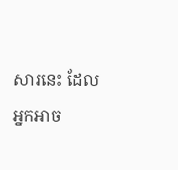សារនេះ ដែលអ្នកអាច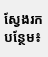ស្វែងរកបន្ថែម៖